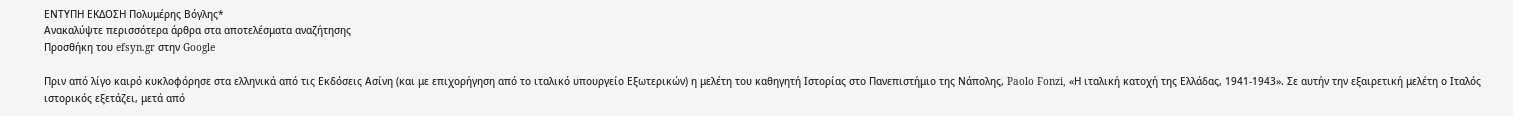ΕΝΤΥΠΗ ΕΚΔΟΣΗ Πολυμέρης Βόγλης*
Ανακαλύψτε περισσότερα άρθρα στα αποτελέσματα αναζήτησης
Προσθήκη του efsyn.gr στην Google

Πριν από λίγο καιρό κυκλοφόρησε στα ελληνικά από τις Εκδόσεις Ασίνη (και με επιχορήγηση από το ιταλικό υπουργείο Εξωτερικών) η μελέτη του καθηγητή Ιστορίας στο Πανεπιστήμιο της Νάπολης, Paolo Fonzi, «Η ιταλική κατοχή της Ελλάδας, 1941-1943». Σε αυτήν την εξαιρετική μελέτη ο Ιταλός ιστορικός εξετάζει, μετά από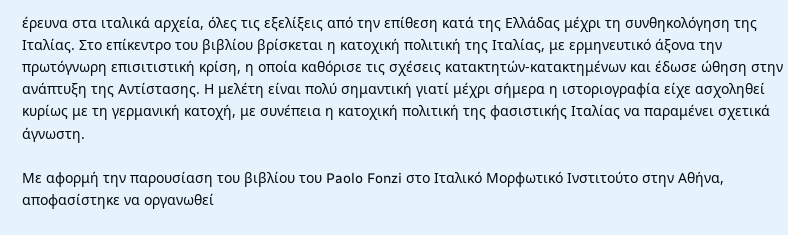έρευνα στα ιταλικά αρχεία, όλες τις εξελίξεις από την επίθεση κατά της Ελλάδας μέχρι τη συνθηκολόγηση της Ιταλίας. Στο επίκεντρο του βιβλίου βρίσκεται η κατοχική πολιτική της Ιταλίας, με ερμηνευτικό άξονα την πρωτόγνωρη επισιτιστική κρίση, η οποία καθόρισε τις σχέσεις κατακτητών-κατακτημένων και έδωσε ώθηση στην ανάπτυξη της Αντίστασης. Η μελέτη είναι πολύ σημαντική γιατί μέχρι σήμερα η ιστοριογραφία είχε ασχοληθεί κυρίως με τη γερμανική κατοχή, με συνέπεια η κατοχική πολιτική της φασιστικής Ιταλίας να παραμένει σχετικά άγνωστη.

Με αφορμή την παρουσίαση του βιβλίου του Paolo Fonzi στο Ιταλικό Μορφωτικό Ινστιτούτο στην Αθήνα, αποφασίστηκε να οργανωθεί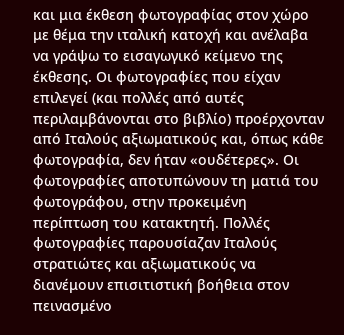και μια έκθεση φωτογραφίας στον χώρο με θέμα την ιταλική κατοχή και ανέλαβα να γράψω το εισαγωγικό κείμενο της έκθεσης. Οι φωτογραφίες που είχαν επιλεγεί (και πολλές από αυτές περιλαμβάνονται στο βιβλίο) προέρχονταν από Ιταλούς αξιωματικούς και, όπως κάθε φωτογραφία, δεν ήταν «ουδέτερες». Οι φωτογραφίες αποτυπώνουν τη ματιά του φωτογράφου, στην προκειμένη περίπτωση του κατακτητή. Πολλές φωτογραφίες παρουσίαζαν Ιταλούς στρατιώτες και αξιωματικούς να διανέμουν επισιτιστική βοήθεια στον πεινασμένο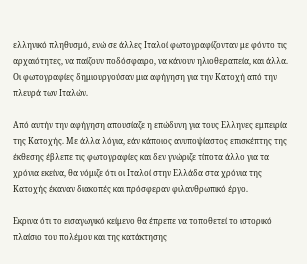ελληνικό πληθυσμό, ενώ σε άλλες Ιταλοί φωτογραφίζονταν με φόντο τις αρχαιότητες, να παίζουν ποδόσφαιρο, να κάνουν ηλιοθεραπεία, και άλλα. Οι φωτογραφίες δημιουργούσαν μια αφήγηση για την Κατοχή από την πλευρά των Ιταλών.

Από αυτήν την αφήγηση απουσίαζε η επώδυνη για τους Ελληνες εμπειρία της Κατοχής. Με άλλα λόγια, εάν κάποιος ανυποψίαστος επισκέπτης της έκθεσης έβλεπε τις φωτογραφίες και δεν γνώριζε τίποτα άλλο για τα χρόνια εκείνα, θα νόμιζε ότι οι Ιταλοί στην Ελλάδα στα χρόνια της Κατοχής έκαναν διακοπές και πρόσφεραν φιλανθρωπικό έργο.

Εκρινα ότι το εισαγωγικό κείμενο θα έπρεπε να τοποθετεί το ιστορικό πλαίσιο του πολέμου και της κατάκτησης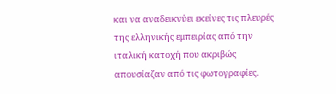και να αναδεικνύει εκείνες τις πλευρές της ελληνικής εμπειρίας από την ιταλική κατοχή που ακριβώς απουσίαζαν από τις φωτογραφίες.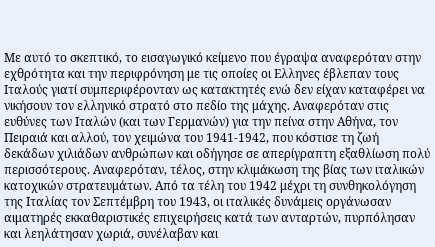Με αυτό το σκεπτικό, το εισαγωγικό κείμενο που έγραψα αναφερόταν στην εχθρότητα και την περιφρόνηση με τις οποίες οι Ελληνες έβλεπαν τους Ιταλούς γιατί συμπεριφέρονταν ως κατακτητές ενώ δεν είχαν καταφέρει να νικήσουν τον ελληνικό στρατό στο πεδίο της μάχης. Αναφερόταν στις ευθύνες των Ιταλών (και των Γερμανών) για την πείνα στην Αθήνα, τον Πειραιά και αλλού, τον χειμώνα του 1941-1942, που κόστισε τη ζωή δεκάδων χιλιάδων ανθρώπων και οδήγησε σε απερίγραπτη εξαθλίωση πολύ περισσότερους. Αναφερόταν, τέλος, στην κλιμάκωση της βίας των ιταλικών κατοχικών στρατευμάτων. Από τα τέλη του 1942 μέχρι τη συνθηκολόγηση της Ιταλίας τον Σεπτέμβρη του 1943, οι ιταλικές δυνάμεις οργάνωσαν αιματηρές εκκαθαριστικές επιχειρήσεις κατά των ανταρτών, πυρπόλησαν και λεηλάτησαν χωριά, συνέλαβαν και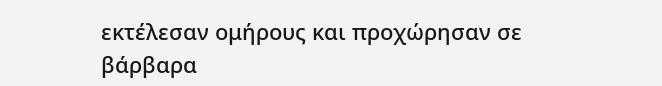εκτέλεσαν ομήρους και προχώρησαν σε βάρβαρα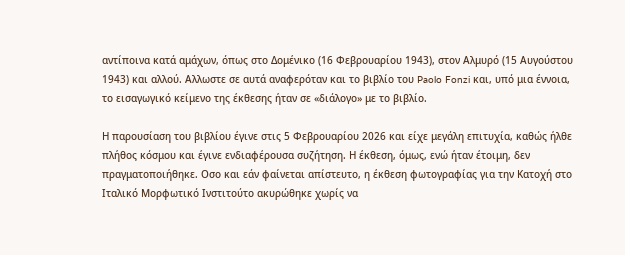αντίποινα κατά αμάχων, όπως στο Δομένικο (16 Φεβρουαρίου 1943), στον Αλμυρό (15 Αυγούστου 1943) και αλλού. Αλλωστε σε αυτά αναφερόταν και το βιβλίο του Paolo Fonzi και, υπό μια έννοια, το εισαγωγικό κείμενο της έκθεσης ήταν σε «διάλογο» με το βιβλίο.

Η παρουσίαση του βιβλίου έγινε στις 5 Φεβρουαρίου 2026 και είχε μεγάλη επιτυχία, καθώς ήλθε πλήθος κόσμου και έγινε ενδιαφέρουσα συζήτηση. Η έκθεση, όμως, ενώ ήταν έτοιμη, δεν πραγματοποιήθηκε. Οσο και εάν φαίνεται απίστευτο, η έκθεση φωτογραφίας για την Κατοχή στο Ιταλικό Μορφωτικό Ινστιτούτο ακυρώθηκε χωρίς να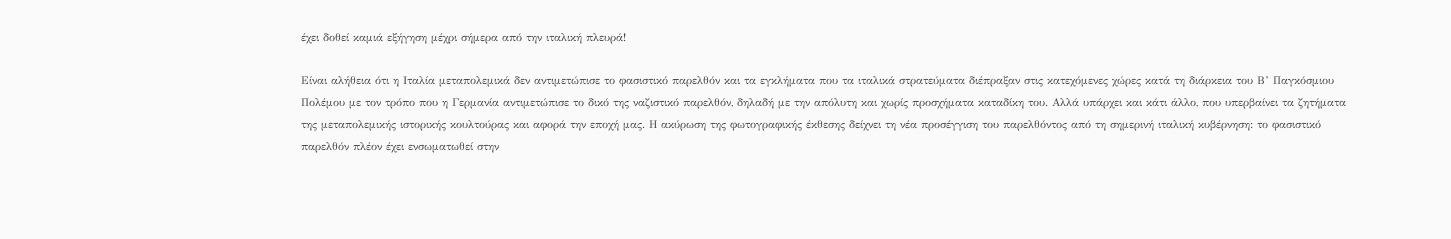έχει δοθεί καμιά εξήγηση μέχρι σήμερα από την ιταλική πλευρά!

Είναι αλήθεια ότι η Ιταλία μεταπολεμικά δεν αντιμετώπισε το φασιστικό παρελθόν και τα εγκλήματα που τα ιταλικά στρατεύματα διέπραξαν στις κατεχόμενες χώρες κατά τη διάρκεια του Β’ Παγκόσμιου Πολέμου με τον τρόπο που η Γερμανία αντιμετώπισε το δικό της ναζιστικό παρελθόν, δηλαδή με την απόλυτη και χωρίς προσχήματα καταδίκη του. Αλλά υπάρχει και κάτι άλλο, που υπερβαίνει τα ζητήματα της μεταπολεμικής ιστορικής κουλτούρας και αφορά την εποχή μας. Η ακύρωση της φωτογραφικής έκθεσης δείχνει τη νέα προσέγγιση του παρελθόντος από τη σημερινή ιταλική κυβέρνηση: το φασιστικό παρελθόν πλέον έχει ενσωματωθεί στην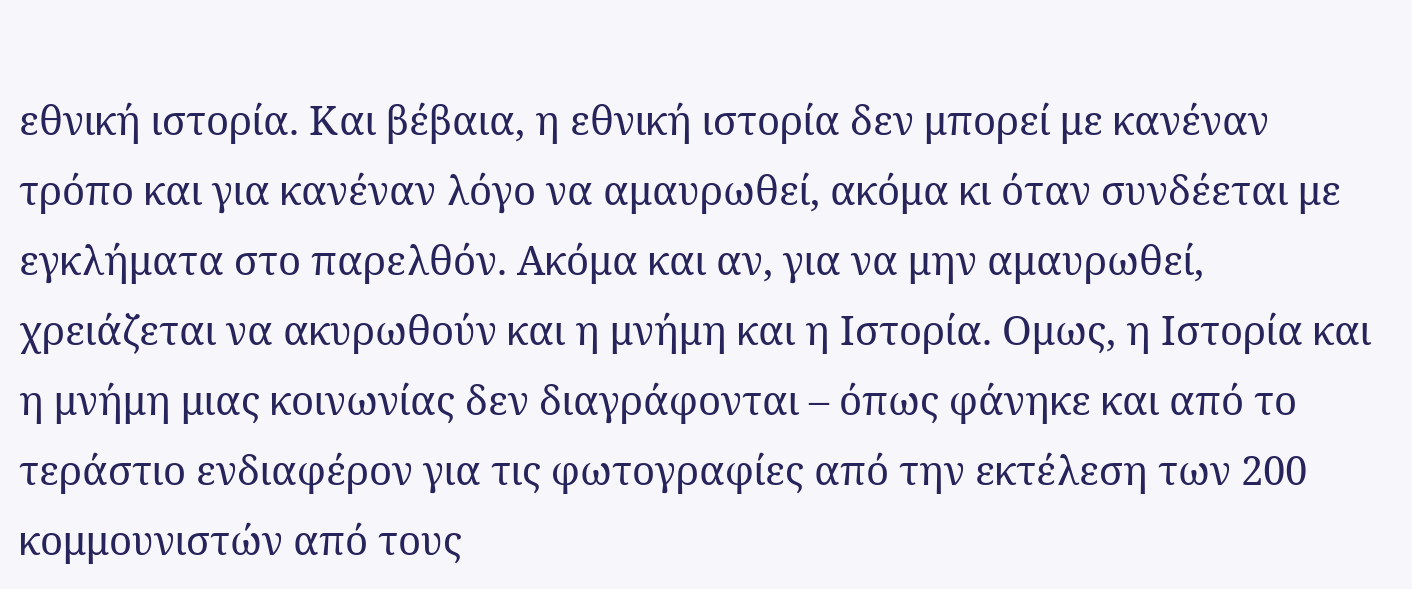εθνική ιστορία. Και βέβαια, η εθνική ιστορία δεν μπορεί με κανέναν τρόπο και για κανέναν λόγο να αμαυρωθεί, ακόμα κι όταν συνδέεται με εγκλήματα στο παρελθόν. Ακόμα και αν, για να μην αμαυρωθεί, χρειάζεται να ακυρωθούν και η μνήμη και η Ιστορία. Ομως, η Ιστορία και η μνήμη μιας κοινωνίας δεν διαγράφονται – όπως φάνηκε και από το τεράστιο ενδιαφέρον για τις φωτογραφίες από την εκτέλεση των 200 κομμουνιστών από τους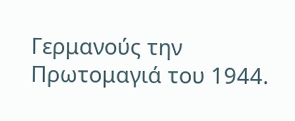Γερμανούς την Πρωτομαγιά του 1944.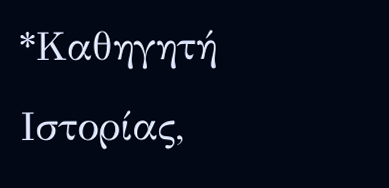*Καθηγητή Ιστορίας,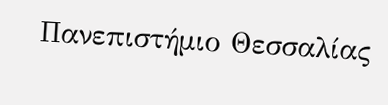Πανεπιστήμιο Θεσσαλίας